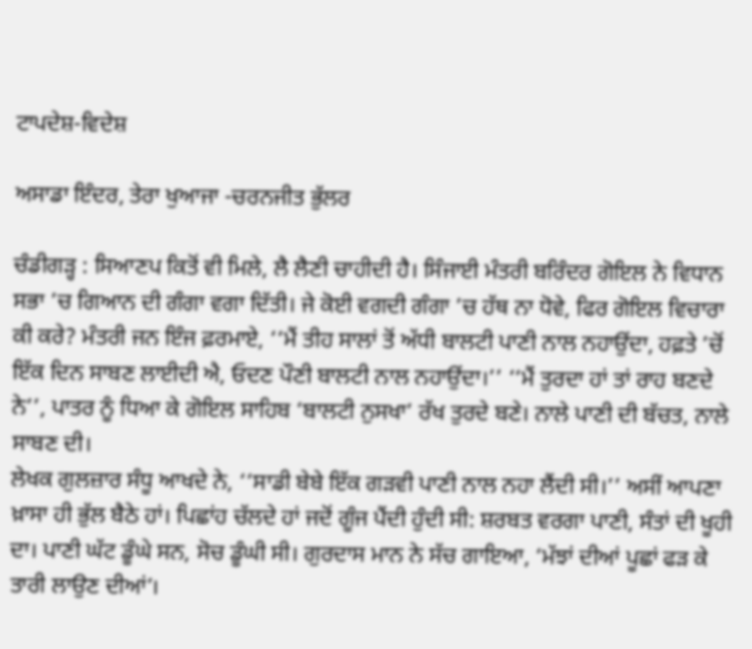ਟਾਪਦੇਸ਼-ਵਿਦੇਸ਼

ਅਸਾਡਾ ਇੰਦਰ, ਤੇਰਾ ਖੁਆਜਾ -ਚਰਨਜੀਤ ਭੁੱਲਰ

ਚੰਡੀਗੜ੍ਹ : ਸਿਆਣਪ ਕਿਤੋਂ ਵੀ ਮਿਲੇ, ਲੈ ਲੈਣੀ ਚਾਹੀਦੀ ਹੈ। ਸਿੰਜਾਈ ਮੰਤਰੀ ਬਰਿੰਦਰ ਗੋਇਲ ਨੇ ਵਿਧਾਨ ਸਭਾ ’ਚ ਗਿਆਨ ਦੀ ਗੰਗਾ ਵਗਾ ਦਿੱਤੀ। ਜੇ ਕੋਈ ਵਗਦੀ ਗੰਗਾ ’ਚ ਹੱਥ ਨਾ ਧੋਵੇ, ਫਿਰ ਗੋਇਲ ਵਿਚਾਰਾ ਕੀ ਕਰੇ? ਮੰਤਰੀ ਜਨ ਇੰਜ ਫ਼ਰਮਾਏ, ‘‘ਮੈਂ ਤੀਹ ਸਾਲਾਂ ਤੋਂ ਅੱਧੀ ਬਾਲਟੀ ਪਾਣੀ ਨਾਲ ਨਹਾਉਂਦਾ, ਹਫ਼ਤੇ ’ਚੋਂ ਇੱਕ ਦਿਨ ਸਾਬਣ ਲਾਈਦੀ ਐ, ਓਦਣ ਪੌਣੀ ਬਾਲਟੀ ਨਾਲ ਨਹਾਉਂਦਾ।’’ ‘‘ਮੈਂ ਤੁਰਦਾ ਹਾਂ ਤਾਂ ਰਾਹ ਬਣਦੇ ਨੇ’’, ਪਾਤਰ ਨੂੰ ਧਿਆ ਕੇ ਗੋਇਲ ਸਾਹਿਬ ‘ਬਾਲਟੀ ਨੁਸਖਾ’ ਰੱਖ ਤੁਰਦੇ ਬਣੇ। ਨਾਲੇ ਪਾਣੀ ਦੀ ਬੱਚਤ, ਨਾਲੇ ਸਾਬਣ ਦੀ।
ਲੇਖਕ ਗੁਲਜ਼ਾਰ ਸੰਧੂ ਆਖਦੇ ਨੇ, ‘‘ਸਾਡੀ ਬੇਬੇ ਇੱਕ ਗੜਵੀ ਪਾਣੀ ਨਾਲ ਨਹਾ ਲੈਂਦੀ ਸੀ।’’ ਅਸੀਂ ਆਪਣਾ ਖ਼ਾਸਾ ਹੀ ਭੁੱਲ ਬੈਠੇ ਹਾਂ। ਪਿਛਾਂਹ ਚੱਲਦੇ ਹਾਂ ਜਦੋਂ ਗੂੰਜ ਪੈਂਦੀ ਹੁੰਦੀ ਸੀ: ਸ਼ਰਬਤ ਵਰਗਾ ਪਾਣੀ, ਸੰਤਾਂ ਦੀ ਖੂਹੀ ਦਾ। ਪਾਣੀ ਘੱਟ ਡੂੰਘੇ ਸਨ, ਸੋਚ ਡੂੰਘੀ ਸੀ। ਗੁਰਦਾਸ ਮਾਨ ਨੇ ਸੱਚ ਗਾਇਆ, ‘ਮੱਝਾਂ ਦੀਆਂ ਪੂਛਾਂ ਫੜ ਕੇ ਤਾਰੀ ਲਾਉਣ ਦੀਆਂ’।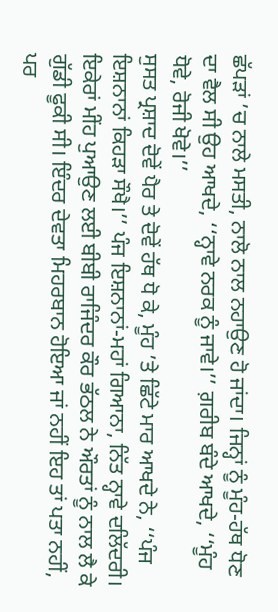ਛੱਪੜਾਂ ’ਚ ਨਾਲੇ ਮਸਤੀ, ਨਾਲੋ ਨਾਲ ਨਹਾਉਣ ਹੋ ਜਾਂਦਾ। ਜਿਨ੍ਹਾਂ ਨੂੰ ਮੂੰਹ-ਹੱਥ ਧੋਣ ਦਾ ਵੈਲ ਸੀ ਉਹ ਆਖਦੇ, ‘‘ਨ੍ਹਾਵੇ ਨਰਕ ਨੂੰ ਜਾਵੇ।’’ ਗ਼ਰੀਬ ਬੰਦੇ ਆਖਦੇ, ‘‘ਮੂੰਹ ਧੋਵੇ, ਰੋਜੀ ਖੋਵੇ।’’
ਸੁਸਤ ਪ੍ਰਸ਼ਾਦ ਦੋਵੇਂ ਪੈਰ ਤੇ ਦੋਵੇਂ ਹੱਥ ਧੋ ਕੇ, ਮੂੰਹ ’ਤੇ ਛਿੱਟੇ ਮਾਰ ਆਖਦੇ ਨੇ, ‘‘ਪੰਜ ਇਸ਼ਨਾਨਾਂ ਕਿਹੜਾ ਸੌਖੈ।’’ ਪੰਜ ਇਸ਼ਨਾਨਾਂ-ਮਹਾਂ ਗਿਆਨਾ, ਨਿੱਤ ਨ੍ਹਾਵੇ ਦਲਿੱਦਰੀ। ਇਕੇਰਾਂ ਮੀਂਹ ਪੁਆਉਣ ਲਈ ਬੀਬੀ ਰਾਜਿੰਦਰ ਕੌਰ ਭੱਠਲ ਨੇ ਔਰਤਾਂ ਨੂੰ ਨਾਲ ਲੈ ਕੇ ਗੁੱਡੀ ਫੂਕੀ ਸੀ। ਇੰਦਰ ਦੇਵਤਾ ਮਿਹਰਬਾਨ ਹੋਇਆ ਜਾਂ ਨਹੀਂ ਇਹ ਤਾਂ ਪਤਾ ਨਹੀਂ, ਪਰ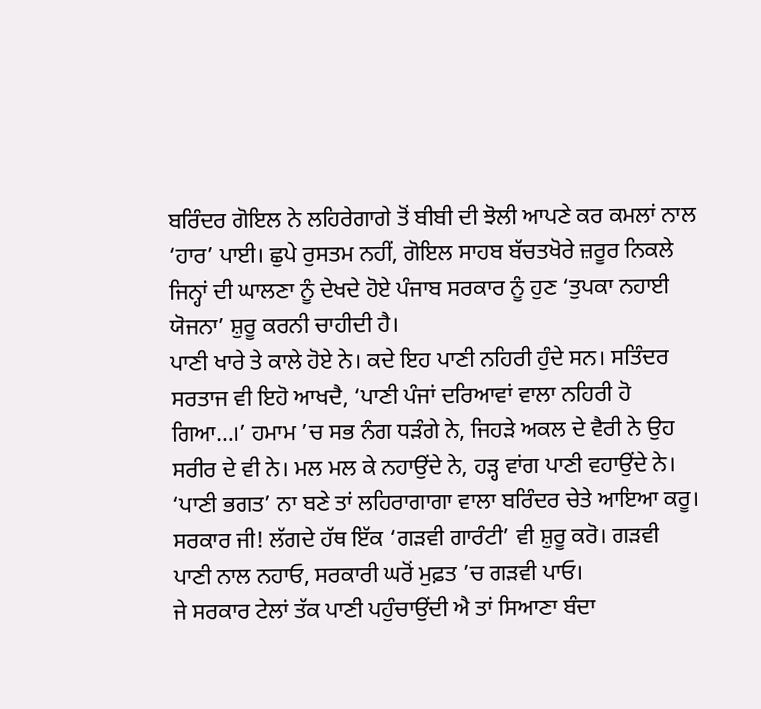ਬਰਿੰਦਰ ਗੋਇਲ ਨੇ ਲਹਿਰੇਗਾਗੇ ਤੋਂ ਬੀਬੀ ਦੀ ਝੋਲੀ ਆਪਣੇ ਕਰ ਕਮਲਾਂ ਨਾਲ ‘ਹਾਰ’ ਪਾਈ। ਛੁਪੇ ਰੁਸਤਮ ਨਹੀਂ, ਗੋਇਲ ਸਾਹਬ ਬੱਚਤਖੋਰੇ ਜ਼ਰੂਰ ਨਿਕਲੇ ਜਿਨ੍ਹਾਂ ਦੀ ਘਾਲਣਾ ਨੂੰ ਦੇਖਦੇ ਹੋਏ ਪੰਜਾਬ ਸਰਕਾਰ ਨੂੰ ਹੁਣ ‘ਤੁਪਕਾ ਨਹਾਈ ਯੋਜਨਾ’ ਸ਼ੁਰੂ ਕਰਨੀ ਚਾਹੀਦੀ ਹੈ।
ਪਾਣੀ ਖਾਰੇ ਤੇ ਕਾਲੇ ਹੋਏ ਨੇ। ਕਦੇ ਇਹ ਪਾਣੀ ਨਹਿਰੀ ਹੁੰਦੇ ਸਨ। ਸਤਿੰਦਰ ਸਰਤਾਜ ਵੀ ਇਹੋ ਆਖਦੈ, ‘ਪਾਣੀ ਪੰਜਾਂ ਦਰਿਆਵਾਂ ਵਾਲਾ ਨਹਿਰੀ ਹੋ ਗਿਆ…।’ ਹਮਾਮ ’ਚ ਸਭ ਨੰਗ ਧੜੰਗੇ ਨੇ, ਜਿਹੜੇ ਅਕਲ ਦੇ ਵੈਰੀ ਨੇ ਉਹ ਸਰੀਰ ਦੇ ਵੀ ਨੇ। ਮਲ ਮਲ ਕੇ ਨਹਾਉਂਦੇ ਨੇ, ਹੜ੍ਹ ਵਾਂਗ ਪਾਣੀ ਵਹਾਉਂਦੇ ਨੇ। ‘ਪਾਣੀ ਭਗਤ’ ਨਾ ਬਣੇ ਤਾਂ ਲਹਿਰਾਗਾਗਾ ਵਾਲਾ ਬਰਿੰਦਰ ਚੇਤੇ ਆਇਆ ਕਰੂ। ਸਰਕਾਰ ਜੀ! ਲੱਗਦੇ ਹੱਥ ਇੱਕ ‘ਗੜਵੀ ਗਾਰੰਟੀ’ ਵੀ ਸ਼ੁਰੂ ਕਰੋ। ਗੜਵੀ ਪਾਣੀ ਨਾਲ ਨਹਾਓ, ਸਰਕਾਰੀ ਘਰੋਂ ਮੁਫ਼ਤ ’ਚ ਗੜਵੀ ਪਾਓ।
ਜੇ ਸਰਕਾਰ ਟੇਲਾਂ ਤੱਕ ਪਾਣੀ ਪਹੁੰਚਾਉਂਦੀ ਐ ਤਾਂ ਸਿਆਣਾ ਬੰਦਾ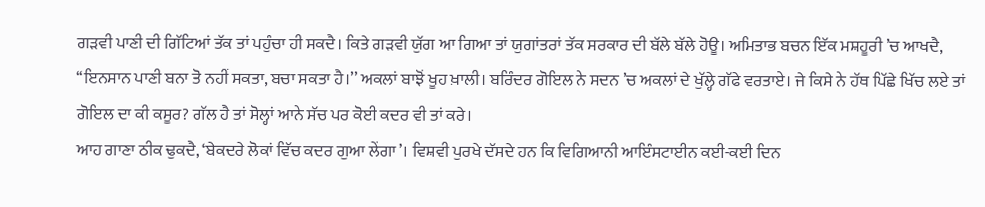ਗੜਵੀ ਪਾਣੀ ਦੀ ਗਿੱਟਿਆਂ ਤੱਕ ਤਾਂ ਪਹੁੰਚਾ ਹੀ ਸਕਦੈ। ਕਿਤੇ ਗੜਵੀ ਯੁੱਗ ਆ ਗਿਆ ਤਾਂ ਯੁਗਾਂਤਰਾਂ ਤੱਕ ਸਰਕਾਰ ਦੀ ਬੱਲੇ ਬੱਲੇ ਹੋਊ। ਅਮਿਤਾਭ ਬਚਨ ਇੱਕ ਮਸ਼ਹੂਰੀ ’ਚ ਆਖਦੈ, ‘‘ਇਨਸਾਨ ਪਾਣੀ ਬਨਾ ਤੋ ਨਹੀਂ ਸਕਤਾ, ਬਚਾ ਸਕਤਾ ਹੈ।’’ ਅਕਲਾਂ ਬਾਝੋਂ ਖੂਹ ਖ਼ਾਲੀ। ਬਰਿੰਦਰ ਗੋਇਲ ਨੇ ਸਦਨ ’ਚ ਅਕਲਾਂ ਦੇ ਖੁੱਲ੍ਹੇ ਗੱਫੇ ਵਰਤਾਏ। ਜੇ ਕਿਸੇ ਨੇ ਹੱਥ ਪਿੱਛੇ ਖਿੱਚ ਲਏ ਤਾਂ ਗੋਇਲ ਦਾ ਕੀ ਕਸੂਰ? ਗੱਲ ਹੈ ਤਾਂ ਸੋਲ੍ਹਾਂ ਆਨੇ ਸੱਚ ਪਰ ਕੋਈ ਕਦਰ ਵੀ ਤਾਂ ਕਰੇ।
ਆਹ ਗਾਣਾ ਠੀਕ ਢੁਕਦੈ, ‘ਬੇਕਦਰੇ ਲੋਕਾਂ ਵਿੱਚ ਕਦਰ ਗੁਆ ਲੇਂਗਾ’। ਵਿਸ਼ਵੀ ਪੁਰਖੇ ਦੱਸਦੇ ਹਨ ਕਿ ਵਿਗਿਆਨੀ ਆਇੰਸਟਾਈਨ ਕਈ-ਕਈ ਦਿਨ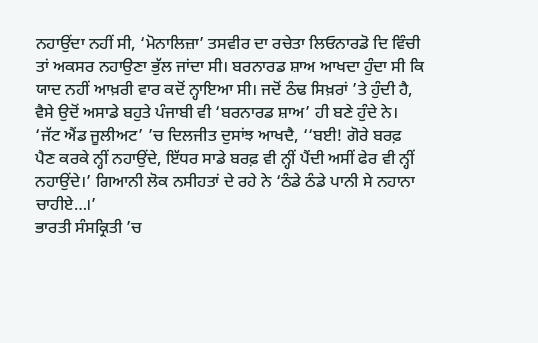ਨਹਾਉਂਦਾ ਨਹੀਂ ਸੀ, ‘ਮੋਨਾਲਿਜ਼ਾ’ ਤਸਵੀਰ ਦਾ ਰਚੇਤਾ ਲਿਓਨਾਰਡੋ ਦਿ ਵਿੰਚੀ ਤਾਂ ਅਕਸਰ ਨਹਾਉਣਾ ਭੁੱਲ ਜਾਂਦਾ ਸੀ। ਬਰਨਾਰਡ ਸ਼ਾਅ ਆਖਦਾ ਹੁੰਦਾ ਸੀ ਕਿ ਯਾਦ ਨਹੀਂ ਆਖ਼ਰੀ ਵਾਰ ਕਦੋਂ ਨ੍ਹਾਇਆ ਸੀ। ਜਦੋਂ ਠੰਢ ਸਿਖ਼ਰਾਂ ’ਤੇ ਹੁੰਦੀ ਹੈ, ਵੈਸੇ ਉਦੋਂ ਅਸਾਡੇ ਬਹੁਤੇ ਪੰਜਾਬੀ ਵੀ ‘ਬਰਨਾਰਡ ਸ਼ਾਅ’ ਹੀ ਬਣੇ ਹੁੰਦੇ ਨੇ। ‘ਜੱਟ ਐਂਡ ਜੂਲੀਅਟ’ ’ਚ ਦਿਲਜੀਤ ਦੁਸਾਂਝ ਆਖਦੈ, ‘‘ਬਈ! ਗੋਰੇ ਬਰਫ਼ ਪੈਣ ਕਰਕੇ ਨ੍ਹੀਂ ਨਹਾਉਂਦੇ, ਇੱਧਰ ਸਾਡੇ ਬਰਫ਼ ਵੀ ਨ੍ਹੀਂ ਪੈਂਦੀ ਅਸੀਂ ਫੇਰ ਵੀ ਨ੍ਹੀਂ ਨਹਾਉਂਦੇ।’ ਗਿਆਨੀ ਲੋਕ ਨਸੀਹਤਾਂ ਦੇ ਰਹੇ ਨੇ ‘ਠੰਡੇ ਠੰਡੇ ਪਾਨੀ ਸੇ ਨਹਾਨਾ ਚਾਹੀਏ…।’
ਭਾਰਤੀ ਸੰਸਕ੍ਰਿਤੀ ’ਚ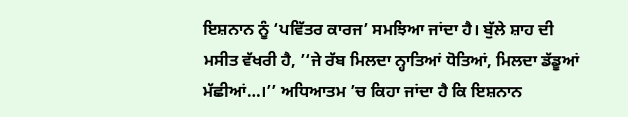ਇਸ਼ਨਾਨ ਨੂੰ ‘ਪਵਿੱਤਰ ਕਾਰਜ’ ਸਮਝਿਆ ਜਾਂਦਾ ਹੈ। ਬੁੱਲੇ ਸ਼ਾਹ ਦੀ ਮਸੀਤ ਵੱਖਰੀ ਹੈ, ’‘ਜੇ ਰੱਬ ਮਿਲਦਾ ਨ੍ਹਾਤਿਆਂ ਧੋਤਿਆਂ, ਮਿਲਦਾ ਡੱਡੂਆਂ ਮੱਛੀਆਂ…।’’ ਅਧਿਆਤਮ ’ਚ ਕਿਹਾ ਜਾਂਦਾ ਹੈ ਕਿ ਇਸ਼ਨਾਨ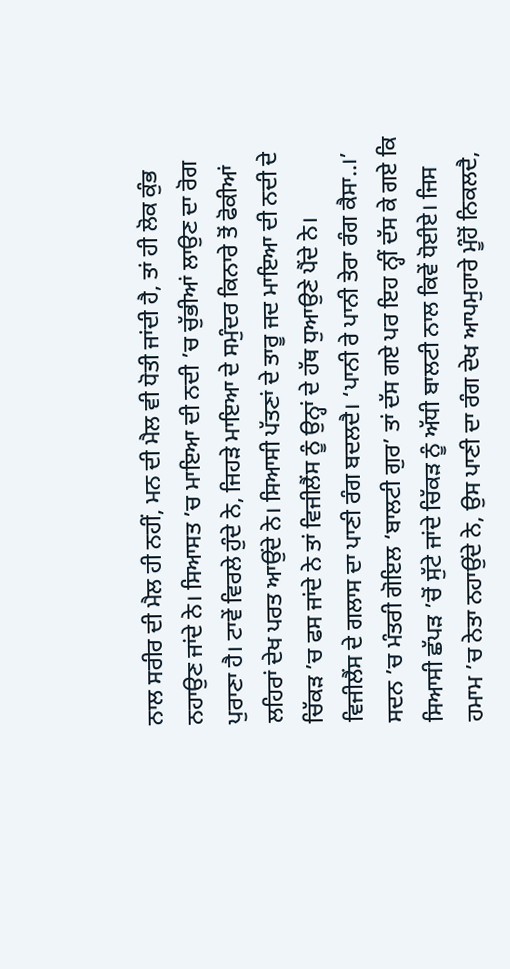ਨਾਲ ਸਰੀਰ ਦੀ ਮੈਲ ਹੀ ਨਹੀਂ, ਮਨ ਦੀ ਮੈਲ ਵੀ ਧੋਤੀ ਜਾਂਦੀ ਹੈ, ਤਾਂ ਹੀ ਲੋਕ ਕੁੰਭ ਨਹਾਉਣ ਜਾਂਦੇ ਨੇ। ਸਿਆਸਤ ’ਚ ਮਾਇਆ ਦੀ ਨਦੀ ’ਚ ਚੁੱਭੀਆਂ ਲਾਉਣ ਦਾ ਰੋਗ ਪੁਰਾਣਾ ਹੈ। ਟਾਵੇਂ ਵਿਰਲੇ ਹੁੰਦੇ ਨੇ, ਜਿਹੜੇ ਮਾਇਆ ਦੇ ਸਮੁੰਦਰ ਕਿਨਾਰੇ ਤੋਂ ਫੋਕੀਆਂ ਲਹਿਰਾਂ ਦੇਖ ਪਰਤ ਆਉਂਦੇ ਨੇ। ਸਿਆਸੀ ਪੱਤਣਾਂ ਦੇ ਤਾਰੂ ਜਦ ਮਾਇਆ ਦੀ ਨਦੀ ਦੇ ਚਿੱਕੜ ’ਚ ਫਸ ਜਾਂਦੇ ਨੇ ਤਾਂ ਵਿਜੀਲੈਂਸ ਨੂੰ ਉਨ੍ਹਾਂ ਦੇ ਹੱਥ ਧੁਆਉਣੇ ਪੈਂਦੇ ਨੇ।
ਵਿਜੀਲੈਂਸ ਦੇ ਗਲਾਸ ਦਾ ਪਾਣੀ ਰੰਗ ਬਦਲਦੈ। ‘ਪਾਨੀ ਰੇ ਪਾਨੀ ਤੇਰਾ ਰੰਗ ਕੈਸਾ..।’ ਸਦਨ ’ਚ ਮੰਤਰੀ ਗੋਇਲ ‘ਬਾਲਟੀ ਗੁਰ’ ਤਾਂ ਦੱਸ ਗਏ ਪਰ ਇਹ ਨ੍ਹੀਂ ਦੱਸ ਕੇ ਗਏ ਕਿ ਸਿਆਸੀ ਛੱਪੜ ’ਚੋਂ ਸੁੱਟੇ ਜਾਂਦੇ ਚਿੱਕੜ ਨੂੰ ਅੱਧੀ ਬਾਲਟੀ ਨਾਲ ਕਿਵੇਂ ਧੋਈਏ। ਜਿਸ ਹਮਾਮ ’ਚ ਨੇਤਾ ਨਹਾਉਂਦੇ ਨੇ, ਉਸ ਪਾਣੀ ਦਾ ਰੰਗ ਦੇਖ ਆਪਮੁਹਾਰੇ ਮੂੰਹੋਂ ਨਿਕਲਦੈ,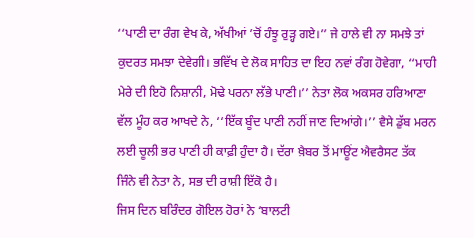‘‘ਪਾਣੀ ਦਾ ਰੰਗ ਵੇਖ ਕੇ, ਅੱਖੀਆਂ ’ਚੋਂ ਹੰਝੂ ਰੁੜ੍ਹ ਗਏ।’’ ਜੇ ਹਾਲੇ ਵੀ ਨਾ ਸਮਝੇ ਤਾਂ ਕੁਦਰਤ ਸਮਝਾ ਦੇਵੇਗੀ। ਭਵਿੱਖ ਦੇ ਲੋਕ ਸਾਹਿਤ ਦਾ ਇਹ ਨਵਾਂ ਰੰਗ ਹੋਵੇਗਾ, ‘‘ਮਾਹੀ ਮੇਰੇ ਦੀ ਇਹੋ ਨਿਸ਼ਾਨੀ, ਮੋਢੇ ਪਰਨਾ ਲੱਭੇ ਪਾਣੀ।’’ ਨੇਤਾ ਲੋਕ ਅਕਸਰ ਹਰਿਆਣਾ ਵੱਲ ਮੂੰਹ ਕਰ ਆਖਦੇ ਨੇ, ‘‘ਇੱਕ ਬੂੰਦ ਪਾਣੀ ਨਹੀਂ ਜਾਣ ਦਿਆਂਗੇ।’’ ਵੈਸੇ ਡੁੱਬ ਮਰਨ ਲਈ ਚੂਲੀ ਭਰ ਪਾਣੀ ਹੀ ਕਾਫ਼ੀ ਹੁੰਦਾ ਹੈ। ਦੱਰਾ ਖ਼ੈਬਰ ਤੋਂ ਮਾਊਂਟ ਐਵਰੈਸਟ ਤੱਕ ਜਿੰਨੇ ਵੀ ਨੇਤਾ ਨੇ, ਸਭ ਦੀ ਰਾਸ਼ੀ ਇੱਕੋ ਹੈ।
ਜਿਸ ਦਿਨ ਬਰਿੰਦਰ ਗੋਇਲ ਹੋਰਾਂ ਨੇ ‘ਬਾਲਟੀ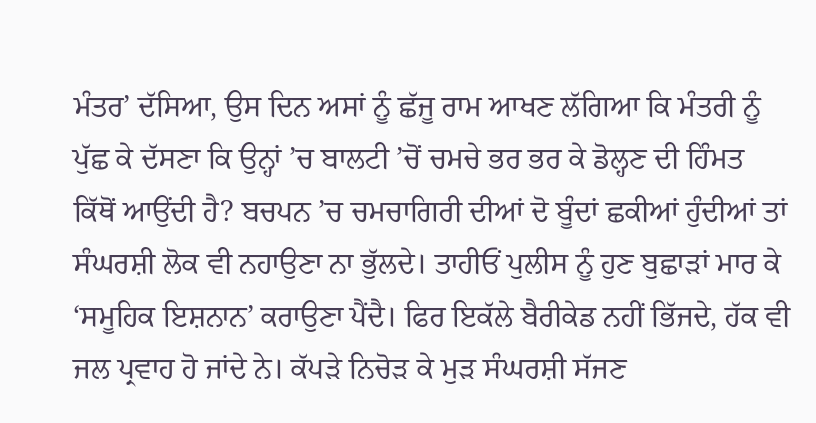ਮੰਤਰ’ ਦੱਸਿਆ, ਉਸ ਦਿਨ ਅਸਾਂ ਨੂੰ ਛੱਜੂ ਰਾਮ ਆਖਣ ਲੱਗਿਆ ਕਿ ਮੰਤਰੀ ਨੂੰ ਪੁੱਛ ਕੇ ਦੱਸਣਾ ਕਿ ਉਨ੍ਹਾਂ ’ਚ ਬਾਲਟੀ ’ਚੋਂ ਚਮਚੇ ਭਰ ਭਰ ਕੇ ਡੋਲ੍ਹਣ ਦੀ ਹਿੰਮਤ ਕਿੱਥੋਂ ਆਉਂਦੀ ਹੈ? ਬਚਪਨ ’ਚ ਚਮਚਾਗਿਰੀ ਦੀਆਂ ਦੋ ਬੂੰਦਾਂ ਛਕੀਆਂ ਹੁੰਦੀਆਂ ਤਾਂ ਸੰਘਰਸ਼ੀ ਲੋਕ ਵੀ ਨਹਾਉਣਾ ਨਾ ਭੁੱਲਦੇ। ਤਾਹੀਓਂ ਪੁਲੀਸ ਨੂੰ ਹੁਣ ਬੁਛਾੜਾਂ ਮਾਰ ਕੇ ‘ਸਮੂਹਿਕ ਇਸ਼ਨਾਨ’ ਕਰਾਉਣਾ ਪੈਂਦੈ। ਫਿਰ ਇਕੱਲੇ ਬੈਰੀਕੇਡ ਨਹੀਂ ਭਿੱਜਦੇ, ਹੱਕ ਵੀ ਜਲ ਪ੍ਰਵਾਹ ਹੋ ਜਾਂਦੇ ਨੇ। ਕੱਪੜੇ ਨਿਚੋੜ ਕੇ ਮੁੜ ਸੰਘਰਸ਼ੀ ਸੱਜਣ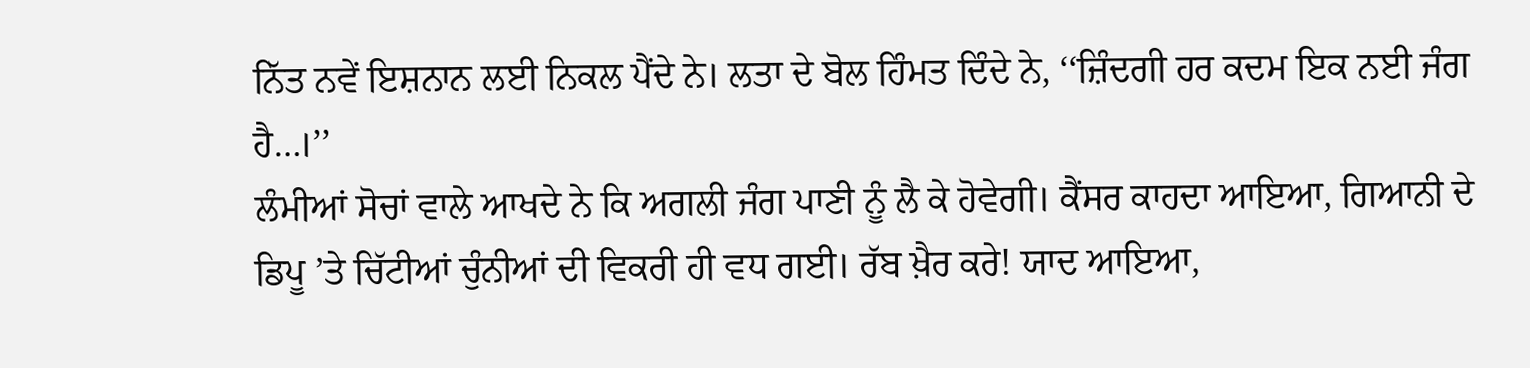ਨਿੱਤ ਨਵੇਂ ਇਸ਼ਨਾਨ ਲਈ ਨਿਕਲ ਪੈਂਦੇ ਨੇ। ਲਤਾ ਦੇ ਬੋਲ ਹਿੰਮਤ ਦਿੰਦੇ ਨੇ, ‘‘ਜ਼ਿੰਦਗੀ ਹਰ ਕਦਮ ਇਕ ਨਈ ਜੰਗ ਹੈ…।’’
ਲੰਮੀਆਂ ਸੋਚਾਂ ਵਾਲੇ ਆਖਦੇ ਨੇ ਕਿ ਅਗਲੀ ਜੰਗ ਪਾਣੀ ਨੂੰ ਲੈ ਕੇ ਹੋਵੇਗੀ। ਕੈਂਸਰ ਕਾਹਦਾ ਆਇਆ, ਗਿਆਨੀ ਦੇ ਡਿਪੂ ’ਤੇ ਚਿੱਟੀਆਂ ਚੁੰਨੀਆਂ ਦੀ ਵਿਕਰੀ ਹੀ ਵਧ ਗਈ। ਰੱਬ ਖ਼ੈਰ ਕਰੇ! ਯਾਦ ਆਇਆ,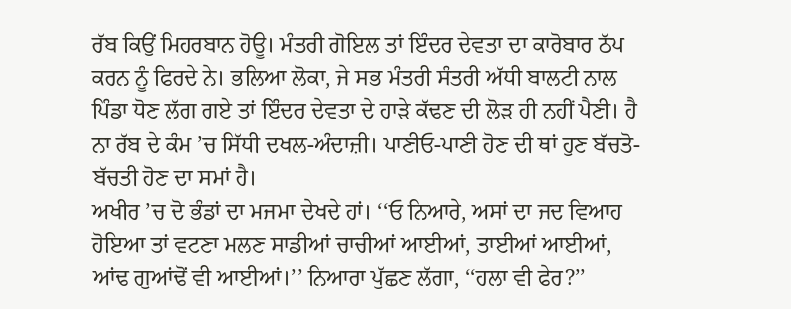ਰੱਬ ਕਿਉਂ ਮਿਹਰਬਾਨ ਹੋਊ। ਮੰਤਰੀ ਗੋਇਲ ਤਾਂ ਇੰਦਰ ਦੇਵਤਾ ਦਾ ਕਾਰੋਬਾਰ ਠੱਪ ਕਰਨ ਨੂੰ ਫਿਰਦੇ ਨੇ। ਭਲਿਆ ਲੋਕਾ, ਜੇ ਸਭ ਮੰਤਰੀ ਸੰਤਰੀ ਅੱਧੀ ਬਾਲਟੀ ਨਾਲ ਪਿੰਡਾ ਧੋਣ ਲੱਗ ਗਏ ਤਾਂ ਇੰਦਰ ਦੇਵਤਾ ਦੇ ਹਾੜੇ ਕੱਢਣ ਦੀ ਲੋੜ ਹੀ ਨਹੀਂ ਪੈਣੀ। ਹੈ ਨਾ ਰੱਬ ਦੇ ਕੰਮ ’ਚ ਸਿੱਧੀ ਦਖਲ-ਅੰਦਾਜ਼ੀ। ਪਾਣੀਓ-ਪਾਣੀ ਹੋਣ ਦੀ ਥਾਂ ਹੁਣ ਬੱਚਤੋ-ਬੱਚਤੀ ਹੋਣ ਦਾ ਸਮਾਂ ਹੈ।
ਅਖੀਰ ’ਚ ਦੋ ਭੰਡਾਂ ਦਾ ਮਜਮਾ ਦੇਖਦੇ ਹਾਂ। ‘‘ਓ ਨਿਆਰੇ, ਅਸਾਂ ਦਾ ਜਦ ਵਿਆਹ ਹੋਇਆ ਤਾਂ ਵਟਣਾ ਮਲਣ ਸਾਡੀਆਂ ਚਾਚੀਆਂ ਆਈਆਂ, ਤਾਈਆਂ ਆਈਆਂ, ਆਂਢ ਗੁਆਂਢੋਂ ਵੀ ਆਈਆਂ।’’ ਨਿਆਰਾ ਪੁੱਛਣ ਲੱਗਾ, ‘‘ਹਲਾ ਵੀ ਫੇਰ?’’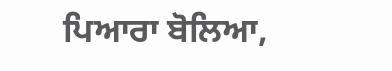ਪਿਆਰਾ ਬੋਲਿਆ,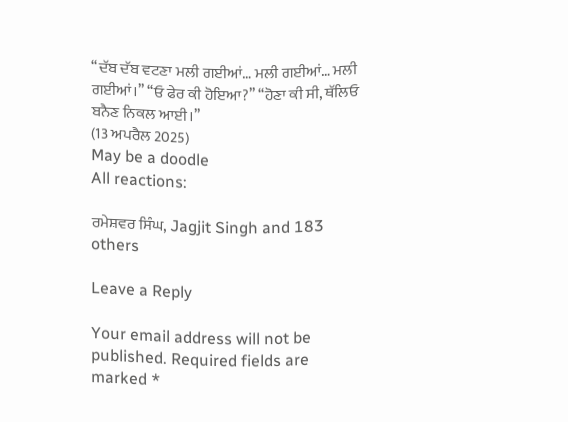‘‘ਦੱਬ ਦੱਬ ਵਟਣਾ ਮਲੀ ਗਈਆਂ… ਮਲੀ ਗਈਆਂ… ਮਲੀ ਗਈਆਂ।’’ ‘‘ਓ ਫੇਰ ਕੀ ਹੋਇਆ?’’ ‘‘ਹੋਣਾ ਕੀ ਸੀ, ਥੱਲਿਓ ਬਨੈਣ ਨਿਕਲ ਆਈ।’’
(13 ਅਪਰੈਲ 2025)
May be a doodle
All reactions:

ਰਮੇਸ਼ਵਰ ਸਿੰਘ, Jagjit Singh and 183 others

Leave a Reply

Your email address will not be published. Required fields are marked *